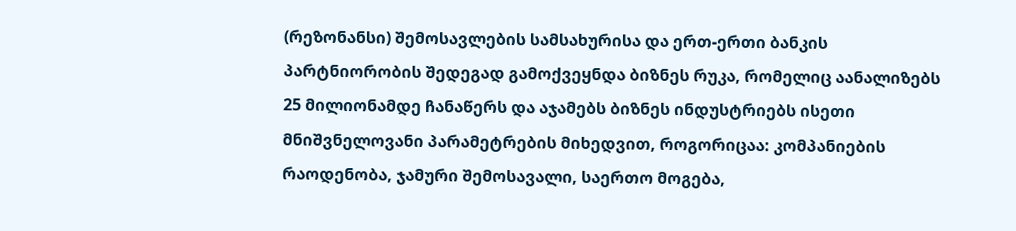(რეზონანსი) შემოსავლების სამსახურისა და ერთ-ერთი ბანკის პარტნიორობის შედეგად გამოქვეყნდა ბიზნეს რუკა, რომელიც აანალიზებს 25 მილიონამდე ჩანაწერს და აჯამებს ბიზნეს ინდუსტრიებს ისეთი მნიშვნელოვანი პარამეტრების მიხედვით, როგორიცაა: კომპანიების რაოდენობა, ჯამური შემოსავალი, საერთო მოგება,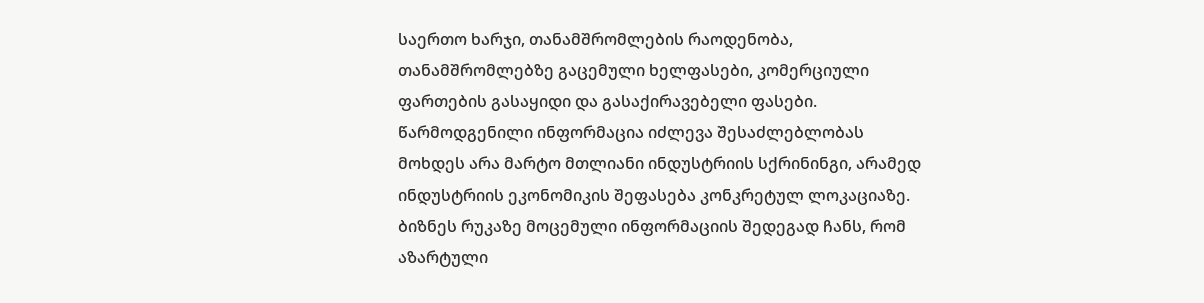საერთო ხარჯი, თანამშრომლების რაოდენობა, თანამშრომლებზე გაცემული ხელფასები, კომერციული ფართების გასაყიდი და გასაქირავებელი ფასები. წარმოდგენილი ინფორმაცია იძლევა შესაძლებლობას მოხდეს არა მარტო მთლიანი ინდუსტრიის სქრინინგი, არამედ ინდუსტრიის ეკონომიკის შეფასება კონკრეტულ ლოკაციაზე.
ბიზნეს რუკაზე მოცემული ინფორმაციის შედეგად ჩანს, რომ აზარტული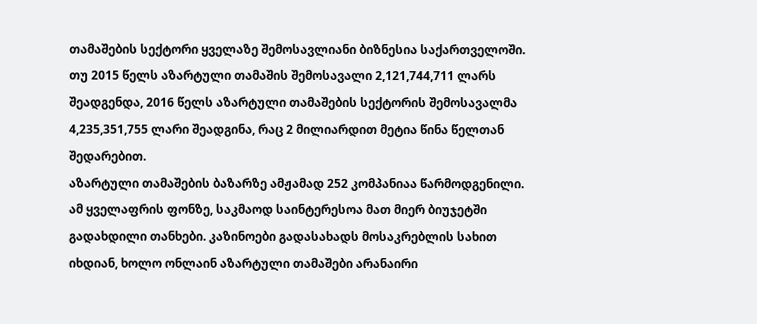თამაშების სექტორი ყველაზე შემოსავლიანი ბიზნესია საქართველოში. თუ 2015 წელს აზარტული თამაშის შემოსავალი 2,121,744,711 ლარს შეადგენდა, 2016 წელს აზარტული თამაშების სექტორის შემოსავალმა 4,235,351,755 ლარი შეადგინა, რაც 2 მილიარდით მეტია წინა წელთან შედარებით.
აზარტული თამაშების ბაზარზე ამჟამად 252 კომპანიაა წარმოდგენილი. ამ ყველაფრის ფონზე, საკმაოდ საინტერესოა მათ მიერ ბიუჯეტში გადახდილი თანხები. კაზინოები გადასახადს მოსაკრებლის სახით იხდიან, ხოლო ონლაინ აზარტული თამაშები არანაირი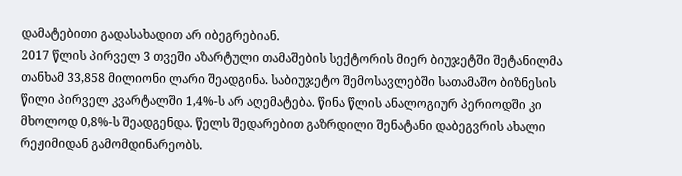დამატებითი გადასახადით არ იბეგრებიან.
2017 წლის პირველ 3 თვეში აზარტული თამაშების სექტორის მიერ ბიუჯეტში შეტანილმა თანხამ 33,858 მილიონი ლარი შეადგინა. საბიუჯეტო შემოსავლებში სათამაშო ბიზნესის წილი პირველ კვარტალში 1,4%-ს არ აღემატება. წინა წლის ანალოგიურ პერიოდში კი მხოლოდ 0,8%-ს შეადგენდა. წელს შედარებით გაზრდილი შენატანი დაბეგვრის ახალი რეჟიმიდან გამომდინარეობს.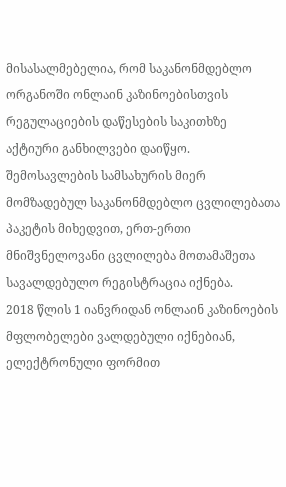მისასალმებელია, რომ საკანონმდებლო ორგანოში ონლაინ კაზინოებისთვის რეგულაციების დაწესების საკითხზე აქტიური განხილვები დაიწყო. შემოსავლების სამსახურის მიერ მომზადებულ საკანონმდებლო ცვლილებათა პაკეტის მიხედვით, ერთ-ერთი მნიშვნელოვანი ცვლილება მოთამაშეთა სავალდებულო რეგისტრაცია იქნება.
2018 წლის 1 იანვრიდან ონლაინ კაზინოების მფლობელები ვალდებული იქნებიან, ელექტრონული ფორმით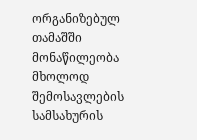ორგანიზებულ თამაშში მონაწილეობა მხოლოდ შემოსავლების სამსახურის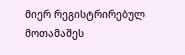მიერ რეგისტრირებულ მოთამაშეს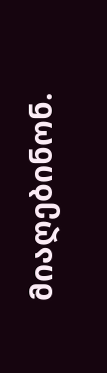მიაღებინონ.